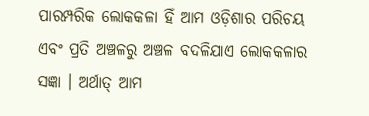ପାରମ୍ପରିକ ଲୋକକଳା ହିଁ ଆମ ଓଡ଼ିଶାର ପରିଚୟ ଏବଂ ପ୍ରତି ଅଞ୍ଚଳରୁ ଅଞ୍ଚଳ ବଦଳିଯାଏ ଲୋକକଳାର ସଜ୍ଞା । ଅର୍ଥାତ୍ ଆମ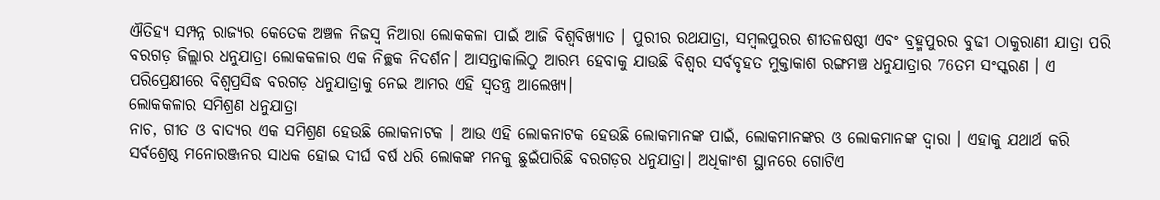ଐତିହ୍ୟ ସମ୍ପନ୍ନ ରାଜ୍ୟର କେତେକ ଅଞ୍ଚଳ ନିଜସ୍ବ ନିଆରା ଲୋକକଳା ପାଇଁ ଆଜି ବିଶ୍ବବିଖ୍ୟାତ । ପୁରୀର ରଥଯାତ୍ରା, ସମ୍ବଲପୁରର ଶୀତଳଷଷ୍ଠୀ ଏବଂ ବ୍ରହ୍ମପୁରର ବୁଢୀ ଠାକୁରାଣୀ ଯାତ୍ରା ପରି ବରଗଡ଼ ଜିଲ୍ଲାର ଧନୁଯାତ୍ରା ଲୋକକଳାର ଏକ ନିଚ୍ଛକ ନିଦର୍ଶନ। ଆସନ୍ତାକାଲିଠୁ ଆରମ୍ଭ ହେବାକୁ ଯାଉଛି ବିଶ୍ବର ସର୍ବବୃହତ ମୁକ୍ତାକାଶ ରଙ୍ଗମଞ୍ଚ ଧନୁଯାତ୍ରାର 76ତମ ସଂସ୍କରଣ । ଏ ପରିପ୍ରେକ୍ଷୀରେ ବିଶ୍ବପ୍ରସିଦ୍ଧ ବରଗଡ଼ ଧନୁଯାତ୍ରାକୁ ନେଇ ଆମର ଏହି ସ୍ବତନ୍ତ୍ର ଆଲେଖ୍ୟ।
ଲୋକକଳାର ସମିଶ୍ରଣ ଧନୁଯାତ୍ରା
ନାଚ, ଗୀତ ଓ ବାଦ୍ୟର ଏକ ସମିଶ୍ରଣ ହେଉଛି ଲୋକନାଟକ । ଆଉ ଏହି ଲୋକନାଟକ ହେଉଛି ଲୋକମାନଙ୍କ ପାଇଁ, ଲୋକମାନଙ୍କର ଓ ଲୋକମାନଙ୍କ ଦ୍ବାରା । ଏହାକୁ ଯଥାର୍ଥ କରି ସର୍ବଶ୍ରେଷ୍ଠ ମନୋରଞ୍ଜନର ସାଧକ ହୋଇ ଦୀର୍ଘ ବର୍ଷ ଧରି ଲୋକଙ୍କ ମନକୁ ଛୁଇଁପାରିଛି ବରଗଡ଼ର ଧନୁଯାତ୍ରା। ଅଧିକାଂଶ ସ୍ଥାନରେ ଗୋଟିଏ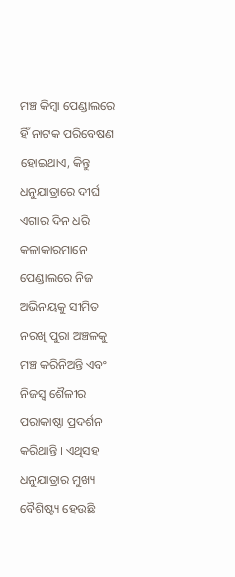ମଞ୍ଚ କିମ୍ବା ପେଣ୍ଡାଲରେ ହିଁ ନାଟକ ପରିବେଷଣ ହୋଇଥାଏ, କିନ୍ତୁ ଧନୁଯାତ୍ରାରେ ଦୀର୍ଘ ଏଗାର ଦିନ ଧରି କଳାକାରମାନେ ପେଣ୍ଡାଲରେ ନିଜ ଅଭିନୟକୁ ସୀମିତ ନରଖି ପୁରା ଅଞ୍ଚଳକୁ ମଞ୍ଚ କରିନିଅନ୍ତି ଏବଂ ନିଜସ୍ବ ଶୈଳୀର ପରାକାଷ୍ଠା ପ୍ରଦର୍ଶନ କରିଥାନ୍ତି । ଏଥିସହ ଧନୁଯାତ୍ରାର ମୁଖ୍ୟ ବୈଶିଷ୍ଟ୍ୟ ହେଉଛି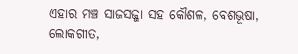ଏହାର ମଞ୍ଚ ସାଜସଜ୍ଜା ସହ କୌଶଳ, ବେଶଭୂଷା, ଲୋକଗୀତ,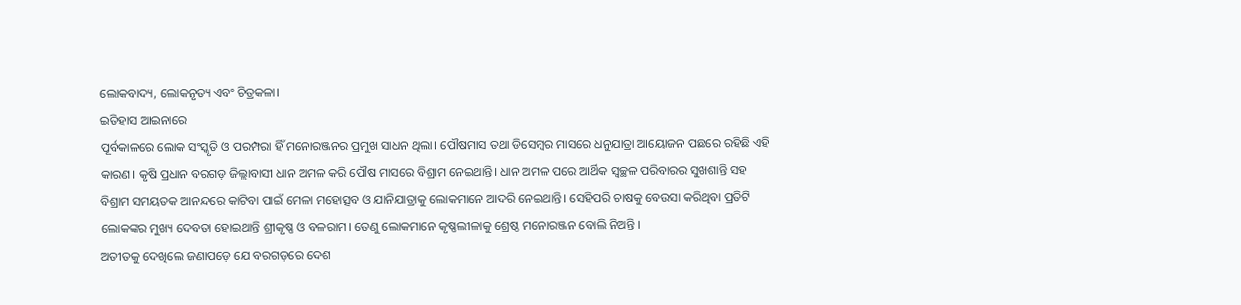ଲୋକବାଦ୍ୟ, ଲୋକନୃତ୍ୟ ଏବଂ ଚିତ୍ରକଳା।
ଇତିହାସ ଆଇନାରେ
ପୂର୍ବକାଳରେ ଲୋକ ସଂସ୍କୃତି ଓ ପରମ୍ପରା ହିଁ ମନୋରଞ୍ଜନର ପ୍ରମୁଖ ସାଧନ ଥିଲା। ପୌଷମାସ ତଥା ଡିସେମ୍ବର ମାସରେ ଧନୁଯାତ୍ରା ଆୟୋଜନ ପଛରେ ରହିଛି ଏହି କାରଣ। କୃଷି ପ୍ରଧାନ ବରଗଡ଼ ଜିଲ୍ଲାବାସୀ ଧାନ ଅମଳ କରି ପୌଷ ମାସରେ ବିଶ୍ରାମ ନେଇଥାନ୍ତି। ଧାନ ଅମଳ ପରେ ଆର୍ଥିକ ସ୍ବଚ୍ଛଳ ପରିବାରର ସୁଖଶାନ୍ତି ସହ ବିଶ୍ରାମ ସମୟତକ ଆନନ୍ଦରେ କାଟିବା ପାଇଁ ମେଳା ମହୋତ୍ସବ ଓ ଯାନିଯାତ୍ରାକୁ ଲୋକମାନେ ଆଦରି ନେଇଥାନ୍ତି। ସେହିପରି ଚାଷକୁ ବେଉସା କରିଥିବା ପ୍ରତିଟି ଲୋକଙ୍କର ମୁଖ୍ୟ ଦେବତା ହୋଇଥାନ୍ତି ଶ୍ରୀକୃଷ୍ଣ ଓ ବଳରାମ। ତେଣୁ ଲୋକମାନେ କୃଷ୍ଣଲୀଳାକୁ ଶ୍ରେଷ୍ଠ ମନୋରଞ୍ଜନ ବୋଲି ନିଅନ୍ତି ।
ଅତୀତକୁ ଦେଖିଲେ ଜଣାପଡ଼େ ଯେ ବରଗଡ଼ରେ ଦେଶ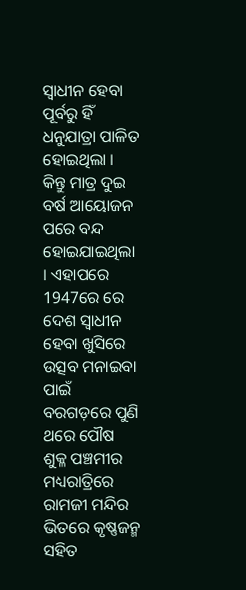ସ୍ବାଧୀନ ହେବା ପୂର୍ବରୁ ହିଁ ଧନୁଯାତ୍ରା ପାଳିତ ହୋଇଥିଲା । କିନ୍ତୁ ମାତ୍ର ଦୁଇ ବର୍ଷ ଆୟୋଜନ ପରେ ବନ୍ଦ ହୋଇଯାଇଥିଲା । ଏହାପରେ 1947ରେ ରେ ଦେଶ ସ୍ବାଧୀନ ହେବା ଖୁସିରେ ଉତ୍ସବ ମନାଇବା ପାଇଁ ବରଗଡ଼ରେ ପୁଣି ଥରେ ପୌଷ ଶୁକ୍ଳ ପଞ୍ଚମୀର ମଧ୍ୟରାତ୍ରିରେ ରାମଜୀ ମନ୍ଦିର ଭିତରେ କୃଷ୍ଣଜନ୍ମ ସହିତ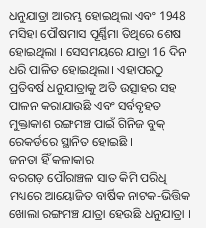ଧନୁଯାତ୍ରା ଆରମ୍ଭ ହୋଇଥିଲା ଏବଂ 1948 ମସିହା ପୌଷମାସ ପୂର୍ଣ୍ଣିମା ତିଥିରେ ଶେଷ ହୋଇଥିଲା । ସେସମୟରେ ଯାତ୍ରା 16 ଦିନ ଧରି ପାଳିତ ହୋଇଥିଲା। ଏହାପରଠୁ ପ୍ରତିବର୍ଷ ଧନୁଯାତ୍ରାକୁ ଅତି ଉତ୍ସାହର ସହ ପାଳନ କରାଯାଉଛି ଏବଂ ସର୍ବବୃହତ ମୁକ୍ତାକାଶ ରଙ୍ଗମଞ୍ଚ ପାଇଁ ଗିନିଜ ବୁକ୍ ରେକର୍ଡରେ ସ୍ଥାନିତ ହୋଇଛି ।
ଜନତା ହିଁ କଳାକାର
ବରଗଡ଼ ପୌରାଞ୍ଚଳ ସାତ କିମି ପରିଧି ମଧ୍ୟରେ ଆୟୋଜିତ ବାର୍ଷିକ ନାଟକ-ଭିତ୍ତିକ ଖୋଲା ରଙ୍ଗମଞ୍ଚ ଯାତ୍ରା ହେଉଛି ଧନୁଯାତ୍ରା ।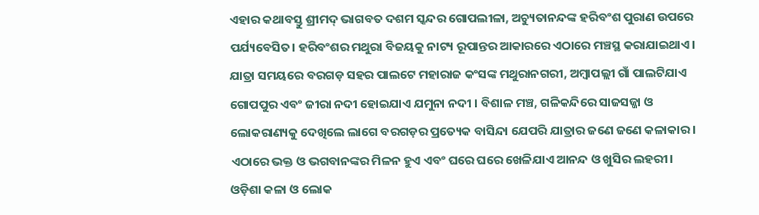ଏହାର କଥାବସ୍ତୁ ଶ୍ରୀମଦ୍ ଭାଗବତ ଦଶମ ସ୍କନ୍ଦର ଗୋପଲୀଳା, ଅଚ୍ୟୁତାନନ୍ଦଙ୍କ ହରିବଂଶ ପୁରାଣ ଉପରେ ପର୍ଯ୍ୟବେସିତ। ହରିବଂଶର ମଥୁରା ବିଜୟକୁ ନାଟ୍ୟ ରୂପାନ୍ତର ଆକାରରେ ଏଠାରେ ମଞ୍ଚସ୍ଥ କରାଯାଇଥାଏ। ଯାତ୍ରା ସମୟରେ ବରଗଡ଼ ସହର ପାଲଟେ ମହାରାଜ କଂସଙ୍କ ମଥୁରାନଗରୀ, ଅମ୍ବାପଲ୍ଲୀ ଗାଁ ପାଲଟିଯାଏ ଗୋପପୁର ଏବଂ ଜୀରା ନଦୀ ହୋଇଯାଏ ଯମୁନା ନଦୀ । ବିଶାଳ ମଞ୍ଚ, ଗଳିକନ୍ଦିରେ ସାଜସଜ୍ଜା ଓ ଲୋକରାଣ୍ୟକୁ ଦେଖିଲେ ଲାଗେ ବରଗଡ଼ର ପ୍ରତ୍ୟେକ ବାସିନ୍ଦା ଯେପରି ଯାତ୍ରାର ଜଣେ ଜଣେ କଳାକାର । ଏଠାରେ ଭକ୍ତ ଓ ଭଗବାନଙ୍କର ମିଳନ ହୁଏ ଏବଂ ଘରେ ଘରେ ଖେଳିଯାଏ ଆନନ୍ଦ ଓ ଖୁସିର ଲହରୀ।
ଓଡ଼ିଶା କଳା ଓ ଲୋକ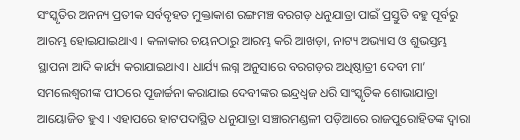ସଂସ୍କୃତିର ଅନନ୍ୟ ପ୍ରତୀକ ସର୍ବବୃହତ ମୁକ୍ତାକାଶ ରଙ୍ଗମଞ୍ଚ ବରଗଡ଼ ଧନୁଯାତ୍ରା ପାଇଁ ପ୍ରସ୍ତୁତି ବହୁ ପୂର୍ବରୁ ଆରମ୍ଭ ହୋଇଯାଇଥାଏ । କଳାକାର ଚୟନଠାରୁ ଆରମ୍ଭ କରି ଆଖଡ଼ା, ନାଟ୍ୟ ଅଭ୍ୟାସ ଓ ଶୁଭସ୍ତମ୍ଭ ସ୍ଥାପନା ଆଦି କାର୍ଯ୍ୟ କରାଯାଇଥାଏ। ଧାର୍ଯ୍ୟ ଲଗ୍ନ ଅନୁସାରେ ବରଗଡ଼ର ଅଧିଷ୍ଠାତ୍ରୀ ଦେବୀ ମା’ ସମଲେଶ୍ବରୀଙ୍କ ପୀଠରେ ପୂଜାର୍ଚ୍ଚନା କରାଯାଇ ଦେବୀଙ୍କର ଇନ୍ଦ୍ରଧ୍ବଜ ଧରି ସାଂସ୍କୃତିକ ଶୋଭାଯାତ୍ରା ଆୟୋଜିତ ହୁଏ । ଏହାପରେ ହାଟପଦାସ୍ଥିତ ଧନୁଯାତ୍ରା ସଞ୍ଚାରମଣ୍ଡଳୀ ପଡ଼ିଆରେ ରାଜପୁରୋହିତଙ୍କ ଦ୍ବାରା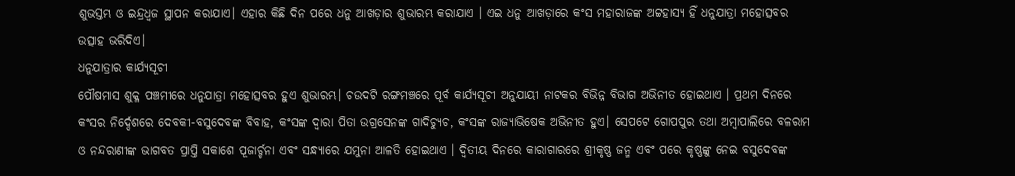ଶୁଭସ୍ତମ୍ଭ ଓ ଇନ୍ଦ୍ରଧ୍ବଜ ସ୍ଥାପନ କରାଯାଏ। ଏହାର କିଛି ଦିନ ପରେ ଧନୁ ଆଖଡ଼ାର ଶୁଭାରମ୍ଭ କରାଯାଏ । ଏଇ ଧନୁ ଆଖଡ଼ାରେ କଂସ ମହାରାଜଙ୍କ ଅଟ୍ଟହାସ୍ୟ ହିଁ ଧନୁଯାତ୍ରା ମହୋତ୍ସବର ଉତ୍ସାହ ଭରିଦିଏ।
ଧନୁଯାତ୍ରାର କାର୍ଯ୍ୟସୂଚୀ
ପୌଷମାସ ଶୁକ୍ଳ ପଞ୍ଚମୀରେ ଧନୁଯାତ୍ରା ମହୋତ୍ସବର ହୁଏ ଶୁଭାରମ୍ଭ। ଚଉଦଟି ରଙ୍ଗମଞ୍ଚରେ ପୂର୍ବ କାର୍ଯ୍ୟସୂଚୀ ଅନୁଯାୟୀ ନାଟକର ବିଭିନ୍ନ ବିଭାଗ ଅଭିନୀତ ହୋଇଥାଏ । ପ୍ରଥମ ଦିନରେ କଂସର ନିର୍ଦ୍ଦେଶରେ ଦେବକୀ-ବସୁଦେବଙ୍କ ବିବାହ, କଂସଙ୍କ ଦ୍ବାରା ପିତା ଉଗ୍ରସେନଙ୍କ ଗାଦିଚ୍ୟୁଚ, କଂସଙ୍କ ରାଜ୍ୟାଭିଷେକ ଅଭିନୀତ ହୁଏ। ସେପଟେ ଗୋପପୁର ତଥା ଅମ୍ବାପାଲିରେ ବଳରାମ ଓ ନନ୍ଦରାଣୀଙ୍କ ଭାଗବତ ପ୍ରାପ୍ତି ସକାଶେ ପୂଜାର୍ଚ୍ଚନା ଏବଂ ସନ୍ଧ୍ୟାରେ ଯମୁନା ଆଳତି ହୋଇଥାଏ । ଦ୍ବିତୀୟ ଦିନରେ କାରାଗାରରେ ଶ୍ରୀକୃଷ୍ଣ ଜନ୍ମ ଏବଂ ପରେ କୃଷ୍ଣଙ୍କୁ ନେଇ ବସୁଦେବଙ୍କ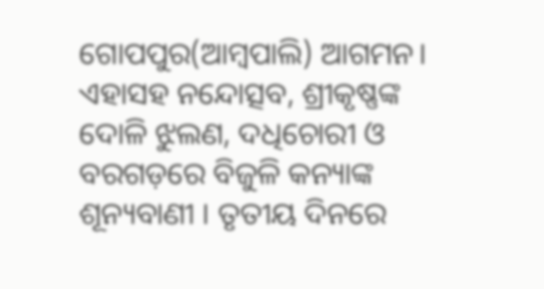ଗୋପପୁର(ଆମ୍ବପାଲି) ଆଗମନ। ଏହାସହ ନନ୍ଦୋତ୍ସବ, ଶ୍ରୀକୃଷ୍ଣଙ୍କ ଦୋଳି ଝୁଲଣ, ଦଧିଚୋରୀ ଓ ବରଗଡ଼ରେ ବିଜୁଳି କନ୍ୟାଙ୍କ ଶୂନ୍ୟବାଣୀ । ତୃତୀୟ ଦିନରେ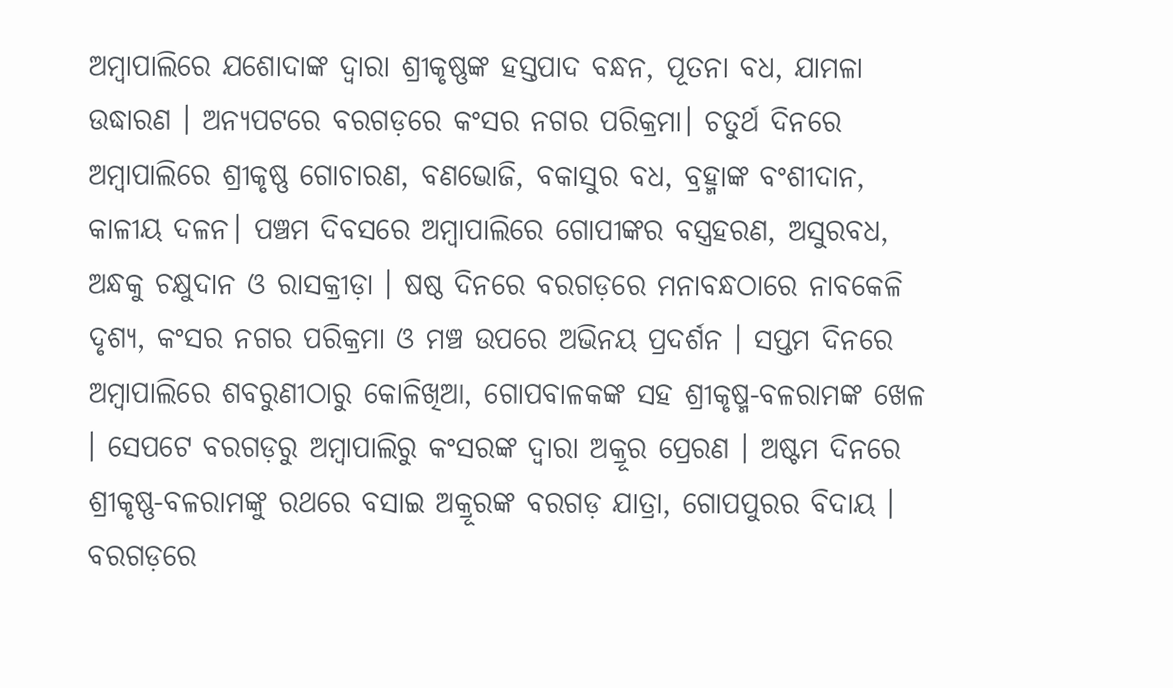ଅମ୍ବାପାଲିରେ ଯଶୋଦାଙ୍କ ଦ୍ବାରା ଶ୍ରୀକୃଷ୍ଣଙ୍କ ହସ୍ତପାଦ ବନ୍ଧନ, ପୂତନା ବଧ, ଯାମଳା ଉଦ୍ଧାରଣ । ଅନ୍ୟପଟରେ ବରଗଡ଼ରେ କଂସର ନଗର ପରିକ୍ରମା। ଚତୁର୍ଥ ଦିନରେ ଅମ୍ବାପାଲିରେ ଶ୍ରୀକୃଷ୍ଣ ଗୋଚାରଣ, ବଣଭୋଜି, ବକାସୁର ବଧ, ବ୍ରହ୍ମାଙ୍କ ବଂଶୀଦାନ, କାଳୀୟ ଦଳନ। ପଞ୍ଚମ ଦିବସରେ ଅମ୍ବାପାଲିରେ ଗୋପୀଙ୍କର ବସ୍ତ୍ରହରଣ, ଅସୁରବଧ, ଅନ୍ଧକୁ ଚକ୍ଷୁଦାନ ଓ ରାସକ୍ରୀଡ଼ା । ଷଷ୍ଠ ଦିନରେ ବରଗଡ଼ରେ ମନାବନ୍ଧଠାରେ ନାବକେଳି ଦୃଶ୍ୟ, କଂସର ନଗର ପରିକ୍ରମା ଓ ମଞ୍ଚ ଉପରେ ଅଭିନୟ ପ୍ରଦର୍ଶନ । ସପ୍ତମ ଦିନରେ ଅମ୍ବାପାଲିରେ ଶବରୁଣୀଠାରୁ କୋଳିଖିଆ, ଗୋପବାଳକଙ୍କ ସହ ଶ୍ରୀକୃଷ୍ମ-ବଳରାମଙ୍କ ଖେଳ । ସେପଟେ ବରଗଡ଼ରୁ ଅମ୍ବାପାଲିରୁ କଂସରଙ୍କ ଦ୍ବାରା ଅକ୍ରୂର ପ୍ରେରଣ । ଅଷ୍ଟମ ଦିନରେ ଶ୍ରୀକୃଷ୍ଣ-ବଳରାମଙ୍କୁ ରଥରେ ବସାଇ ଅକ୍ରୂରଙ୍କ ବରଗଡ଼ ଯାତ୍ରା, ଗୋପପୁରର ବିଦାୟ । ବରଗଡ଼ରେ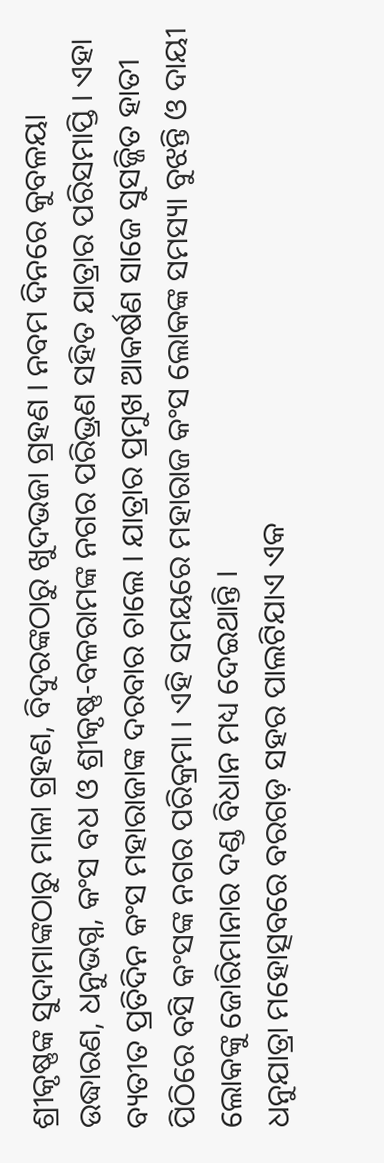ଶ୍ରୀକୃଷ୍ଣଙ୍କ ସୁଦାମାଙ୍କଠାରୁ ମାଳା ଗ୍ରହଣ, ବିଦୁରଙ୍କଠାରୁ ଖୁଦଭଜା ଗ୍ରହଣ । ନବମ ଦିନରେ କୁବଳୟା ଉଦ୍ଧାରଣ, ଧନୁଭଗ୍ନ, କଂସ ବଧ ଓ ଶ୍ରୀକୃଷ୍ଣ-ବଳରାମଙ୍କ ନଗର ପରିଭ୍ରଣ ସହିତ ଯାତ୍ରାର ପରିସମାପ୍ତି । ଏହା ବ୍ୟତୀତ ପ୍ରତିଦିନ କଂସ ମହାରାଜାଙ୍କ ଦରବାର ଚାଲେ । ଯାତ୍ରାର ପ୍ରମୁଖ ଆକର୍ଷଣ ସାଜେ ସୁସଜ୍ଜିତ ହାତୀ ପିଠିରେ ବସି କଂସଙ୍କ ନଗର ପରିକ୍ରମା । ଏହି ସମୟରେ ମହାରାଜ କଂସ ଲୋକଙ୍କ ସମସ୍ୟା ବୁଝନ୍ତି ଓ ଦାୟୀ ଲୋକଙ୍କୁ ଜୋରିମାନାର ଦଣ୍ଡ ବିଧାନ ମଧ୍ୟ ଦେଇଥାନ୍ତି ।
ଧନୁଯାତ୍ରା ମହୋତ୍ସବରେ ବରଗଡ଼ ସହର ପାଲଟିଯାଏ ଏକ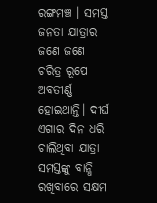ରଙ୍ଗମଞ୍ଚ । ସମସ୍ତ ଜନତା ଯାତ୍ରାର ଜଣେ ଜଣେ ଚରିତ୍ର ରୂପେ ଅବତୀର୍ଣ୍ଣ ହୋଇଥାନ୍ତି। ଦୀର୍ଘ ଏଗାର ଦିନ ଧରି ଚାଲିଥିବା ଯାତ୍ରା ସମସ୍ତଙ୍କୁ ବାନ୍ଧି ରଖିବାରେ ସକ୍ଷମ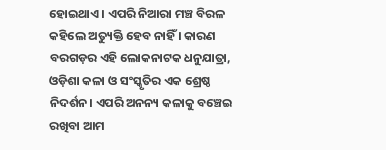ହୋଇଥାଏ । ଏପରି ନିଆରା ମଞ୍ଚ ବିରଳ କହିଲେ ଅତ୍ୟୁକ୍ତି ହେବ ନାହିଁ । କାରଣ ବରଗଡ଼ର ଏହି ଲୋକନାଟକ ଧନୁଯାତ୍ରା, ଓଡ଼ିଶା କଳା ଓ ସଂସ୍କୃତିର ଏକ ଶ୍ରେଷ୍ଠ ନିଦର୍ଶନ। ଏପରି ଅନନ୍ୟ କଳାକୁ ବଞ୍ଚେଇ ରଖିବା ଆମ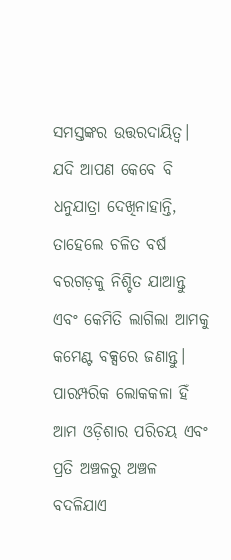ସମସ୍ତଙ୍କର ଉତ୍ତରଦାୟିତ୍ବ। ଯଦି ଆପଣ କେବେ ବି ଧନୁଯାତ୍ରା ଦେଖିନାହାନ୍ତି, ତାହେଲେ ଚଳିତ ବର୍ଷ ବରଗଡ଼କୁ ନିଶ୍ଚିତ ଯାଆନ୍ତୁ ଏବଂ କେମିତି ଲାଗିଲା ଆମକୁ କମେଣ୍ଟ ବକ୍ସରେ ଜଣାନ୍ତୁ।
ପାରମ୍ପରିକ ଲୋକକଳା ହିଁ ଆମ ଓଡ଼ିଶାର ପରିଚୟ ଏବଂ ପ୍ରତି ଅଞ୍ଚଳରୁ ଅଞ୍ଚଳ ବଦଳିଯାଏ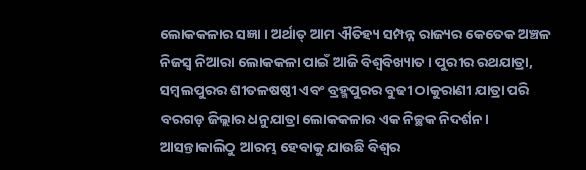ଲୋକକଳାର ସଜ୍ଞା । ଅର୍ଥାତ୍ ଆମ ଐତିହ୍ୟ ସମ୍ପନ୍ନ ରାଜ୍ୟର କେତେକ ଅଞ୍ଚଳ ନିଜସ୍ବ ନିଆରା ଲୋକକଳା ପାଇଁ ଆଜି ବିଶ୍ବବିଖ୍ୟାତ । ପୁରୀର ରଥଯାତ୍ରା, ସମ୍ବଲପୁରର ଶୀତଳଷଷ୍ଠୀ ଏବଂ ବ୍ରହ୍ମପୁରର ବୁଢୀ ଠାକୁରାଣୀ ଯାତ୍ରା ପରି ବରଗଡ଼ ଜିଲ୍ଲାର ଧନୁଯାତ୍ରା ଲୋକକଳାର ଏକ ନିଚ୍ଛକ ନିଦର୍ଶନ। ଆସନ୍ତାକାଲିଠୁ ଆରମ୍ଭ ହେବାକୁ ଯାଉଛି ବିଶ୍ବର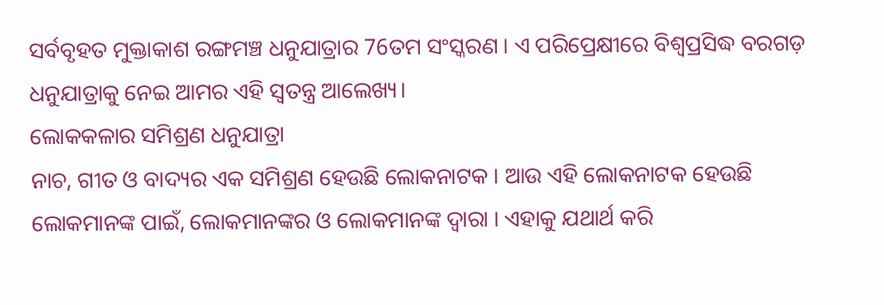ସର୍ବବୃହତ ମୁକ୍ତାକାଶ ରଙ୍ଗମଞ୍ଚ ଧନୁଯାତ୍ରାର 76ତମ ସଂସ୍କରଣ । ଏ ପରିପ୍ରେକ୍ଷୀରେ ବିଶ୍ବପ୍ରସିଦ୍ଧ ବରଗଡ଼ ଧନୁଯାତ୍ରାକୁ ନେଇ ଆମର ଏହି ସ୍ବତନ୍ତ୍ର ଆଲେଖ୍ୟ।
ଲୋକକଳାର ସମିଶ୍ରଣ ଧନୁଯାତ୍ରା
ନାଚ, ଗୀତ ଓ ବାଦ୍ୟର ଏକ ସମିଶ୍ରଣ ହେଉଛି ଲୋକନାଟକ । ଆଉ ଏହି ଲୋକନାଟକ ହେଉଛି ଲୋକମାନଙ୍କ ପାଇଁ, ଲୋକମାନଙ୍କର ଓ ଲୋକମାନଙ୍କ ଦ୍ବାରା । ଏହାକୁ ଯଥାର୍ଥ କରି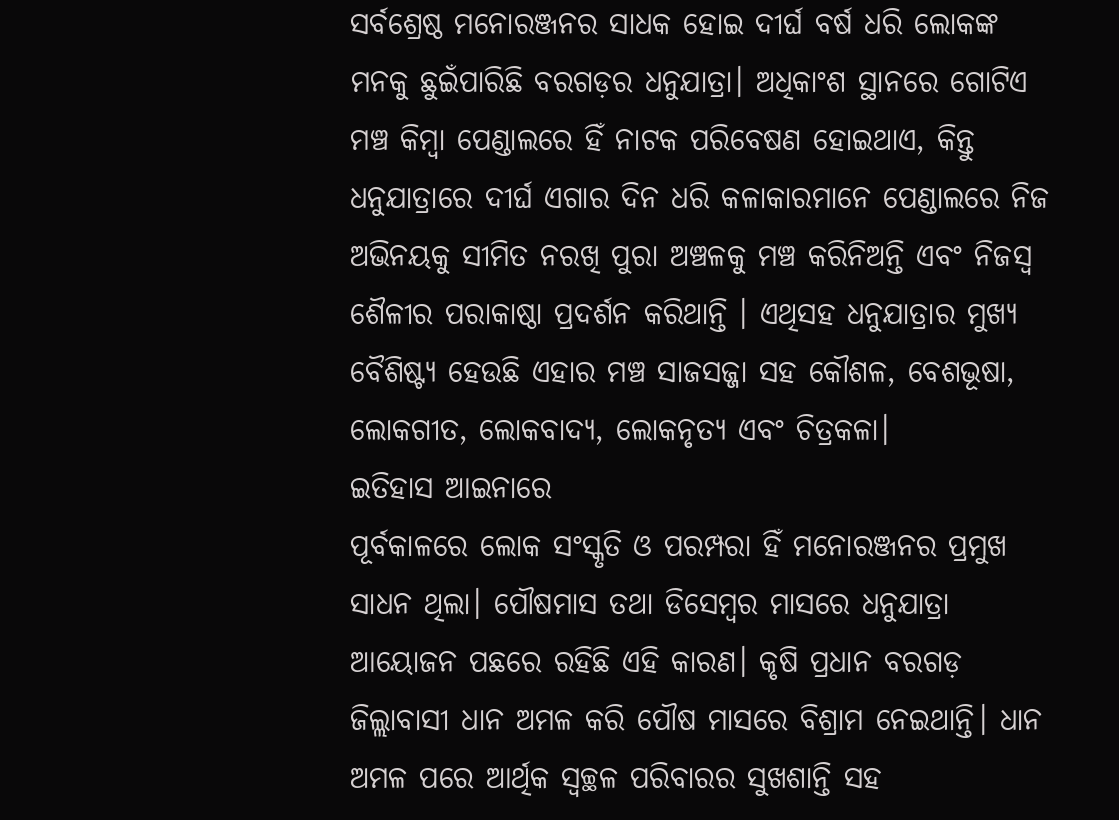ସର୍ବଶ୍ରେଷ୍ଠ ମନୋରଞ୍ଜନର ସାଧକ ହୋଇ ଦୀର୍ଘ ବର୍ଷ ଧରି ଲୋକଙ୍କ ମନକୁ ଛୁଇଁପାରିଛି ବରଗଡ଼ର ଧନୁଯାତ୍ରା। ଅଧିକାଂଶ ସ୍ଥାନରେ ଗୋଟିଏ ମଞ୍ଚ କିମ୍ବା ପେଣ୍ଡାଲରେ ହିଁ ନାଟକ ପରିବେଷଣ ହୋଇଥାଏ, କିନ୍ତୁ ଧନୁଯାତ୍ରାରେ ଦୀର୍ଘ ଏଗାର ଦିନ ଧରି କଳାକାରମାନେ ପେଣ୍ଡାଲରେ ନିଜ ଅଭିନୟକୁ ସୀମିତ ନରଖି ପୁରା ଅଞ୍ଚଳକୁ ମଞ୍ଚ କରିନିଅନ୍ତି ଏବଂ ନିଜସ୍ବ ଶୈଳୀର ପରାକାଷ୍ଠା ପ୍ରଦର୍ଶନ କରିଥାନ୍ତି । ଏଥିସହ ଧନୁଯାତ୍ରାର ମୁଖ୍ୟ ବୈଶିଷ୍ଟ୍ୟ ହେଉଛି ଏହାର ମଞ୍ଚ ସାଜସଜ୍ଜା ସହ କୌଶଳ, ବେଶଭୂଷା, ଲୋକଗୀତ, ଲୋକବାଦ୍ୟ, ଲୋକନୃତ୍ୟ ଏବଂ ଚିତ୍ରକଳା।
ଇତିହାସ ଆଇନାରେ
ପୂର୍ବକାଳରେ ଲୋକ ସଂସ୍କୃତି ଓ ପରମ୍ପରା ହିଁ ମନୋରଞ୍ଜନର ପ୍ରମୁଖ ସାଧନ ଥିଲା। ପୌଷମାସ ତଥା ଡିସେମ୍ବର ମାସରେ ଧନୁଯାତ୍ରା ଆୟୋଜନ ପଛରେ ରହିଛି ଏହି କାରଣ। କୃଷି ପ୍ରଧାନ ବରଗଡ଼ ଜିଲ୍ଲାବାସୀ ଧାନ ଅମଳ କରି ପୌଷ ମାସରେ ବିଶ୍ରାମ ନେଇଥାନ୍ତି। ଧାନ ଅମଳ ପରେ ଆର୍ଥିକ ସ୍ବଚ୍ଛଳ ପରିବାରର ସୁଖଶାନ୍ତି ସହ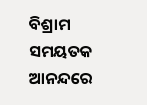ବିଶ୍ରାମ ସମୟତକ ଆନନ୍ଦରେ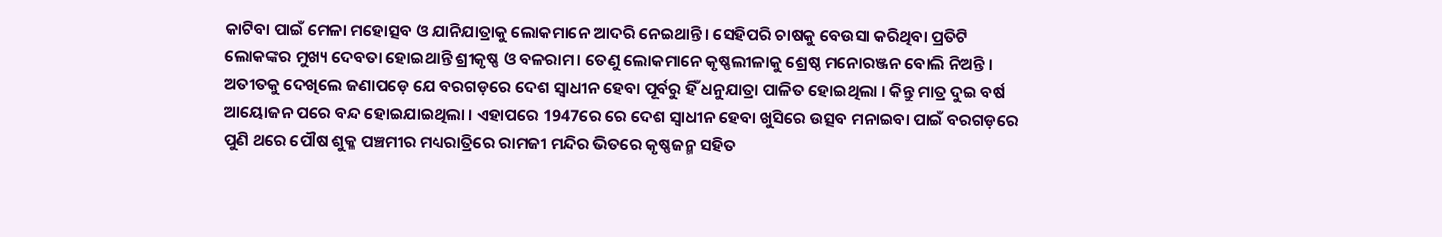କାଟିବା ପାଇଁ ମେଳା ମହୋତ୍ସବ ଓ ଯାନିଯାତ୍ରାକୁ ଲୋକମାନେ ଆଦରି ନେଇଥାନ୍ତି। ସେହିପରି ଚାଷକୁ ବେଉସା କରିଥିବା ପ୍ରତିଟି ଲୋକଙ୍କର ମୁଖ୍ୟ ଦେବତା ହୋଇଥାନ୍ତି ଶ୍ରୀକୃଷ୍ଣ ଓ ବଳରାମ। ତେଣୁ ଲୋକମାନେ କୃଷ୍ଣଲୀଳାକୁ ଶ୍ରେଷ୍ଠ ମନୋରଞ୍ଜନ ବୋଲି ନିଅନ୍ତି ।
ଅତୀତକୁ ଦେଖିଲେ ଜଣାପଡ଼େ ଯେ ବରଗଡ଼ରେ ଦେଶ ସ୍ବାଧୀନ ହେବା ପୂର୍ବରୁ ହିଁ ଧନୁଯାତ୍ରା ପାଳିତ ହୋଇଥିଲା । କିନ୍ତୁ ମାତ୍ର ଦୁଇ ବର୍ଷ ଆୟୋଜନ ପରେ ବନ୍ଦ ହୋଇଯାଇଥିଲା । ଏହାପରେ 1947ରେ ରେ ଦେଶ ସ୍ବାଧୀନ ହେବା ଖୁସିରେ ଉତ୍ସବ ମନାଇବା ପାଇଁ ବରଗଡ଼ରେ ପୁଣି ଥରେ ପୌଷ ଶୁକ୍ଳ ପଞ୍ଚମୀର ମଧ୍ୟରାତ୍ରିରେ ରାମଜୀ ମନ୍ଦିର ଭିତରେ କୃଷ୍ଣଜନ୍ମ ସହିତ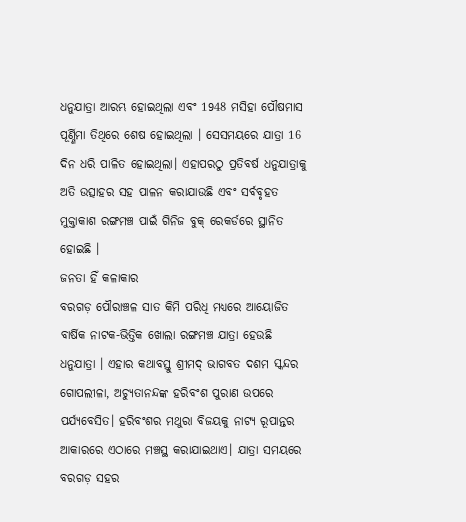ଧନୁଯାତ୍ରା ଆରମ୍ଭ ହୋଇଥିଲା ଏବଂ 1948 ମସିହା ପୌଷମାସ ପୂର୍ଣ୍ଣିମା ତିଥିରେ ଶେଷ ହୋଇଥିଲା । ସେସମୟରେ ଯାତ୍ରା 16 ଦିନ ଧରି ପାଳିତ ହୋଇଥିଲା। ଏହାପରଠୁ ପ୍ରତିବର୍ଷ ଧନୁଯାତ୍ରାକୁ ଅତି ଉତ୍ସାହର ସହ ପାଳନ କରାଯାଉଛି ଏବଂ ସର୍ବବୃହତ ମୁକ୍ତାକାଶ ରଙ୍ଗମଞ୍ଚ ପାଇଁ ଗିନିଜ ବୁକ୍ ରେକର୍ଡରେ ସ୍ଥାନିତ ହୋଇଛି ।
ଜନତା ହିଁ କଳାକାର
ବରଗଡ଼ ପୌରାଞ୍ଚଳ ସାତ କିମି ପରିଧି ମଧ୍ୟରେ ଆୟୋଜିତ ବାର୍ଷିକ ନାଟକ-ଭିତ୍ତିକ ଖୋଲା ରଙ୍ଗମଞ୍ଚ ଯାତ୍ରା ହେଉଛି ଧନୁଯାତ୍ରା । ଏହାର କଥାବସ୍ତୁ ଶ୍ରୀମଦ୍ ଭାଗବତ ଦଶମ ସ୍କନ୍ଦର ଗୋପଲୀଳା, ଅଚ୍ୟୁତାନନ୍ଦଙ୍କ ହରିବଂଶ ପୁରାଣ ଉପରେ ପର୍ଯ୍ୟବେସିତ। ହରିବଂଶର ମଥୁରା ବିଜୟକୁ ନାଟ୍ୟ ରୂପାନ୍ତର ଆକାରରେ ଏଠାରେ ମଞ୍ଚସ୍ଥ କରାଯାଇଥାଏ। ଯାତ୍ରା ସମୟରେ ବରଗଡ଼ ସହର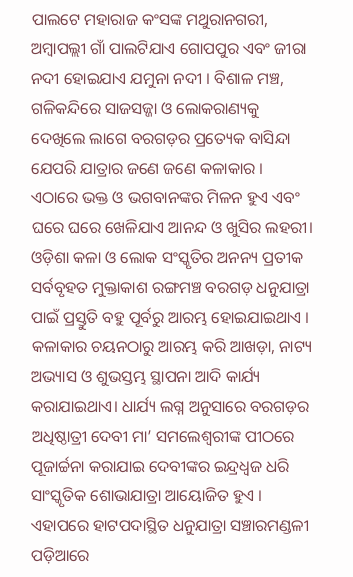ପାଲଟେ ମହାରାଜ କଂସଙ୍କ ମଥୁରାନଗରୀ, ଅମ୍ବାପଲ୍ଲୀ ଗାଁ ପାଲଟିଯାଏ ଗୋପପୁର ଏବଂ ଜୀରା ନଦୀ ହୋଇଯାଏ ଯମୁନା ନଦୀ । ବିଶାଳ ମଞ୍ଚ, ଗଳିକନ୍ଦିରେ ସାଜସଜ୍ଜା ଓ ଲୋକରାଣ୍ୟକୁ ଦେଖିଲେ ଲାଗେ ବରଗଡ଼ର ପ୍ରତ୍ୟେକ ବାସିନ୍ଦା ଯେପରି ଯାତ୍ରାର ଜଣେ ଜଣେ କଳାକାର । ଏଠାରେ ଭକ୍ତ ଓ ଭଗବାନଙ୍କର ମିଳନ ହୁଏ ଏବଂ ଘରେ ଘରେ ଖେଳିଯାଏ ଆନନ୍ଦ ଓ ଖୁସିର ଲହରୀ।
ଓଡ଼ିଶା କଳା ଓ ଲୋକ ସଂସ୍କୃତିର ଅନନ୍ୟ ପ୍ରତୀକ ସର୍ବବୃହତ ମୁକ୍ତାକାଶ ରଙ୍ଗମଞ୍ଚ ବରଗଡ଼ ଧନୁଯାତ୍ରା ପାଇଁ ପ୍ରସ୍ତୁତି ବହୁ ପୂର୍ବରୁ ଆରମ୍ଭ ହୋଇଯାଇଥାଏ । କଳାକାର ଚୟନଠାରୁ ଆରମ୍ଭ କରି ଆଖଡ଼ା, ନାଟ୍ୟ ଅଭ୍ୟାସ ଓ ଶୁଭସ୍ତମ୍ଭ ସ୍ଥାପନା ଆଦି କାର୍ଯ୍ୟ କରାଯାଇଥାଏ। ଧାର୍ଯ୍ୟ ଲଗ୍ନ ଅନୁସାରେ ବରଗଡ଼ର ଅଧିଷ୍ଠାତ୍ରୀ ଦେବୀ ମା’ ସମଲେଶ୍ବରୀଙ୍କ ପୀଠରେ ପୂଜାର୍ଚ୍ଚନା କରାଯାଇ ଦେବୀଙ୍କର ଇନ୍ଦ୍ରଧ୍ବଜ ଧରି ସାଂସ୍କୃତିକ ଶୋଭାଯାତ୍ରା ଆୟୋଜିତ ହୁଏ । ଏହାପରେ ହାଟପଦାସ୍ଥିତ ଧନୁଯାତ୍ରା ସଞ୍ଚାରମଣ୍ଡଳୀ ପଡ଼ିଆରେ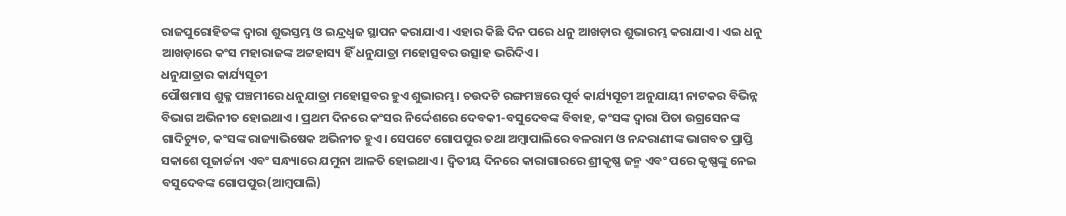ରାଜପୁରୋହିତଙ୍କ ଦ୍ବାରା ଶୁଭସ୍ତମ୍ଭ ଓ ଇନ୍ଦ୍ରଧ୍ବଜ ସ୍ଥାପନ କରାଯାଏ। ଏହାର କିଛି ଦିନ ପରେ ଧନୁ ଆଖଡ଼ାର ଶୁଭାରମ୍ଭ କରାଯାଏ । ଏଇ ଧନୁ ଆଖଡ଼ାରେ କଂସ ମହାରାଜଙ୍କ ଅଟ୍ଟହାସ୍ୟ ହିଁ ଧନୁଯାତ୍ରା ମହୋତ୍ସବର ଉତ୍ସାହ ଭରିଦିଏ।
ଧନୁଯାତ୍ରାର କାର୍ଯ୍ୟସୂଚୀ
ପୌଷମାସ ଶୁକ୍ଳ ପଞ୍ଚମୀରେ ଧନୁଯାତ୍ରା ମହୋତ୍ସବର ହୁଏ ଶୁଭାରମ୍ଭ। ଚଉଦଟି ରଙ୍ଗମଞ୍ଚରେ ପୂର୍ବ କାର୍ଯ୍ୟସୂଚୀ ଅନୁଯାୟୀ ନାଟକର ବିଭିନ୍ନ ବିଭାଗ ଅଭିନୀତ ହୋଇଥାଏ । ପ୍ରଥମ ଦିନରେ କଂସର ନିର୍ଦ୍ଦେଶରେ ଦେବକୀ-ବସୁଦେବଙ୍କ ବିବାହ, କଂସଙ୍କ ଦ୍ବାରା ପିତା ଉଗ୍ରସେନଙ୍କ ଗାଦିଚ୍ୟୁଚ, କଂସଙ୍କ ରାଜ୍ୟାଭିଷେକ ଅଭିନୀତ ହୁଏ। ସେପଟେ ଗୋପପୁର ତଥା ଅମ୍ବାପାଲିରେ ବଳରାମ ଓ ନନ୍ଦରାଣୀଙ୍କ ଭାଗବତ ପ୍ରାପ୍ତି ସକାଶେ ପୂଜାର୍ଚ୍ଚନା ଏବଂ ସନ୍ଧ୍ୟାରେ ଯମୁନା ଆଳତି ହୋଇଥାଏ । ଦ୍ବିତୀୟ ଦିନରେ କାରାଗାରରେ ଶ୍ରୀକୃଷ୍ଣ ଜନ୍ମ ଏବଂ ପରେ କୃଷ୍ଣଙ୍କୁ ନେଇ ବସୁଦେବଙ୍କ ଗୋପପୁର(ଆମ୍ବପାଲି)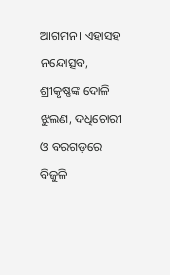ଆଗମନ। ଏହାସହ ନନ୍ଦୋତ୍ସବ, ଶ୍ରୀକୃଷ୍ଣଙ୍କ ଦୋଳି ଝୁଲଣ, ଦଧିଚୋରୀ ଓ ବରଗଡ଼ରେ ବିଜୁଳି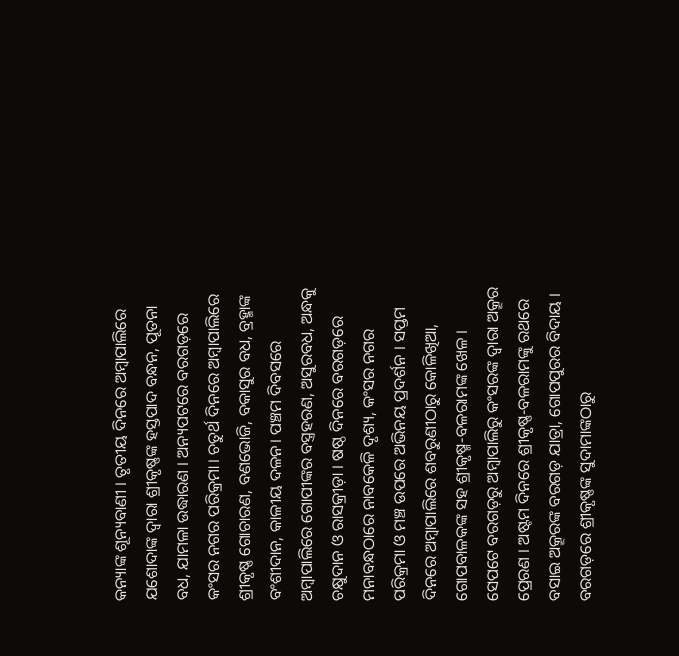କନ୍ୟାଙ୍କ ଶୂନ୍ୟବାଣୀ । ତୃତୀୟ ଦିନରେ ଅମ୍ବାପାଲିରେ ଯଶୋଦାଙ୍କ ଦ୍ବାରା ଶ୍ରୀକୃଷ୍ଣଙ୍କ ହସ୍ତପାଦ ବନ୍ଧନ, ପୂତନା ବଧ, ଯାମଳା ଉଦ୍ଧାରଣ । ଅନ୍ୟପଟରେ ବରଗଡ଼ରେ କଂସର ନଗର ପରିକ୍ରମା। ଚତୁର୍ଥ ଦିନରେ ଅମ୍ବାପାଲିରେ ଶ୍ରୀକୃଷ୍ଣ ଗୋଚାରଣ, ବଣଭୋଜି, ବକାସୁର ବଧ, ବ୍ରହ୍ମାଙ୍କ ବଂଶୀଦାନ, କାଳୀୟ ଦଳନ। ପଞ୍ଚମ ଦିବସରେ ଅମ୍ବାପାଲିରେ ଗୋପୀଙ୍କର ବସ୍ତ୍ରହରଣ, ଅସୁରବଧ, ଅନ୍ଧକୁ ଚକ୍ଷୁଦାନ ଓ ରାସକ୍ରୀଡ଼ା । ଷଷ୍ଠ ଦିନରେ ବରଗଡ଼ରେ ମନାବନ୍ଧଠାରେ ନାବକେଳି ଦୃଶ୍ୟ, କଂସର ନଗର ପରିକ୍ରମା ଓ ମଞ୍ଚ ଉପରେ ଅଭିନୟ ପ୍ରଦର୍ଶନ । ସପ୍ତମ ଦିନରେ ଅମ୍ବାପାଲିରେ ଶବରୁଣୀଠାରୁ କୋଳିଖିଆ, ଗୋପବାଳକଙ୍କ ସହ ଶ୍ରୀକୃଷ୍ମ-ବଳରାମଙ୍କ ଖେଳ । ସେପଟେ ବରଗଡ଼ରୁ ଅମ୍ବାପାଲିରୁ କଂସରଙ୍କ ଦ୍ବାରା ଅକ୍ରୂର ପ୍ରେରଣ । ଅଷ୍ଟମ ଦିନରେ ଶ୍ରୀକୃଷ୍ଣ-ବଳରାମଙ୍କୁ ରଥରେ ବସାଇ ଅକ୍ରୂରଙ୍କ ବରଗଡ଼ ଯାତ୍ରା, ଗୋପପୁରର ବିଦାୟ । ବରଗଡ଼ରେ ଶ୍ରୀକୃଷ୍ଣଙ୍କ ସୁଦାମାଙ୍କଠାରୁ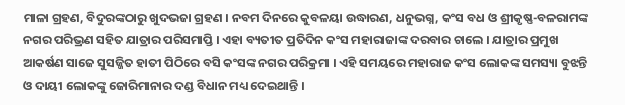ମାଳା ଗ୍ରହଣ, ବିଦୁରଙ୍କଠାରୁ ଖୁଦଭଜା ଗ୍ରହଣ । ନବମ ଦିନରେ କୁବଳୟା ଉଦ୍ଧାରଣ, ଧନୁଭଗ୍ନ, କଂସ ବଧ ଓ ଶ୍ରୀକୃଷ୍ଣ-ବଳରାମଙ୍କ ନଗର ପରିଭ୍ରଣ ସହିତ ଯାତ୍ରାର ପରିସମାପ୍ତି । ଏହା ବ୍ୟତୀତ ପ୍ରତିଦିନ କଂସ ମହାରାଜାଙ୍କ ଦରବାର ଚାଲେ । ଯାତ୍ରାର ପ୍ରମୁଖ ଆକର୍ଷଣ ସାଜେ ସୁସଜ୍ଜିତ ହାତୀ ପିଠିରେ ବସି କଂସଙ୍କ ନଗର ପରିକ୍ରମା । ଏହି ସମୟରେ ମହାରାଜ କଂସ ଲୋକଙ୍କ ସମସ୍ୟା ବୁଝନ୍ତି ଓ ଦାୟୀ ଲୋକଙ୍କୁ ଜୋରିମାନାର ଦଣ୍ଡ ବିଧାନ ମଧ୍ୟ ଦେଇଥାନ୍ତି ।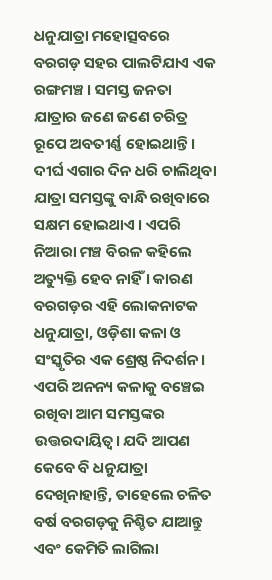ଧନୁଯାତ୍ରା ମହୋତ୍ସବରେ ବରଗଡ଼ ସହର ପାଲଟିଯାଏ ଏକ ରଙ୍ଗମଞ୍ଚ । ସମସ୍ତ ଜନତା ଯାତ୍ରାର ଜଣେ ଜଣେ ଚରିତ୍ର ରୂପେ ଅବତୀର୍ଣ୍ଣ ହୋଇଥାନ୍ତି। ଦୀର୍ଘ ଏଗାର ଦିନ ଧରି ଚାଲିଥିବା ଯାତ୍ରା ସମସ୍ତଙ୍କୁ ବାନ୍ଧି ରଖିବାରେ ସକ୍ଷମ ହୋଇଥାଏ । ଏପରି ନିଆରା ମଞ୍ଚ ବିରଳ କହିଲେ ଅତ୍ୟୁକ୍ତି ହେବ ନାହିଁ । କାରଣ ବରଗଡ଼ର ଏହି ଲୋକନାଟକ ଧନୁଯାତ୍ରା, ଓଡ଼ିଶା କଳା ଓ ସଂସ୍କୃତିର ଏକ ଶ୍ରେଷ୍ଠ ନିଦର୍ଶନ। ଏପରି ଅନନ୍ୟ କଳାକୁ ବଞ୍ଚେଇ ରଖିବା ଆମ ସମସ୍ତଙ୍କର ଉତ୍ତରଦାୟିତ୍ବ। ଯଦି ଆପଣ କେବେ ବି ଧନୁଯାତ୍ରା ଦେଖିନାହାନ୍ତି, ତାହେଲେ ଚଳିତ ବର୍ଷ ବରଗଡ଼କୁ ନିଶ୍ଚିତ ଯାଆନ୍ତୁ ଏବଂ କେମିତି ଲାଗିଲା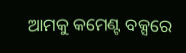ଆମକୁ କମେଣ୍ଟ ବକ୍ସରେ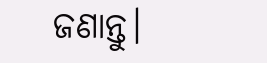ଜଣାନ୍ତୁ।